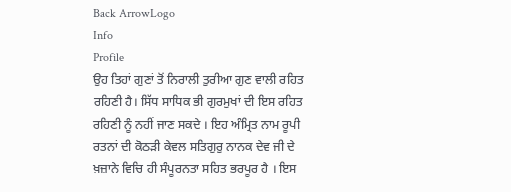Back ArrowLogo
Info
Profile
ਉਹ ਤਿਹਾਂ ਗੁਣਾਂ ਤੋਂ ਨਿਰਾਲੀ ਤੁਰੀਆ ਗੁਣ ਵਾਲੀ ਰਹਿਤ ਰਹਿਣੀ ਹੈ। ਸਿੱਧ ਸਾਧਿਕ ਭੀ ਗੁਰਮੁਖਾਂ ਦੀ ਇਸ ਰਹਿਤ ਰਹਿਣੀ ਨੂੰ ਨਹੀਂ ਜਾਣ ਸਕਦੇ । ਇਹ ਅੰਮ੍ਰਿਤ ਨਾਮ ਰੂਪੀ ਰਤਨਾਂ ਦੀ ਕੋਠੜੀ ਕੇਵਲ ਸਤਿਗੁਰੁ ਨਾਨਕ ਦੇਵ ਜੀ ਦੇ ਖ਼ਜ਼ਾਨੇ ਵਿਚਿ ਹੀ ਸੰਪੂਰਨਤਾ ਸਹਿਤ ਭਰਪੂਰ ਹੈ । ਇਸ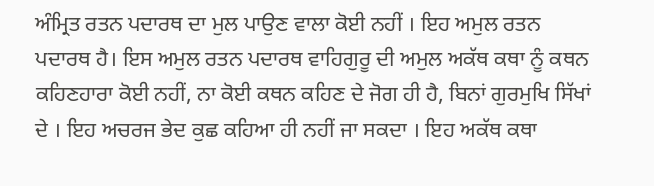ਅੰਮ੍ਰਿਤ ਰਤਨ ਪਦਾਰਥ ਦਾ ਮੁਲ ਪਾਉਣ ਵਾਲਾ ਕੋਈ ਨਹੀਂ । ਇਹ ਅਮੁਲ ਰਤਨ ਪਦਾਰਥ ਹੈ। ਇਸ ਅਮੁਲ ਰਤਨ ਪਦਾਰਥ ਵਾਹਿਗੁਰੂ ਦੀ ਅਮੁਲ ਅਕੱਥ ਕਥਾ ਨੂੰ ਕਥਨ ਕਹਿਣਹਾਰਾ ਕੋਈ ਨਹੀਂ, ਨਾ ਕੋਈ ਕਥਨ ਕਹਿਣ ਦੇ ਜੋਗ ਹੀ ਹੈ, ਬਿਨਾਂ ਗੁਰਮੁਖਿ ਸਿੱਖਾਂ ਦੇ । ਇਹ ਅਚਰਜ ਭੇਦ ਕੁਛ ਕਹਿਆ ਹੀ ਨਹੀਂ ਜਾ ਸਕਦਾ । ਇਹ ਅਕੱਥ ਕਥਾ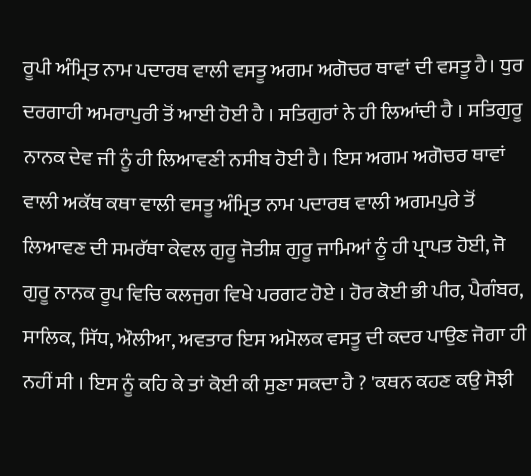ਰੂਪੀ ਅੰਮ੍ਰਿਤ ਨਾਮ ਪਦਾਰਥ ਵਾਲੀ ਵਸਤੂ ਅਗਮ ਅਗੋਚਰ ਥਾਵਾਂ ਦੀ ਵਸਤੂ ਹੈ। ਧੁਰ ਦਰਗਾਹੀ ਅਮਰਾਪੁਰੀ ਤੋਂ ਆਈ ਹੋਈ ਹੈ । ਸਤਿਗੁਰਾਂ ਨੇ ਹੀ ਲਿਆਂਦੀ ਹੈ । ਸਤਿਗੁਰੂ ਨਾਨਕ ਦੇਵ ਜੀ ਨੂੰ ਹੀ ਲਿਆਵਣੀ ਨਸੀਬ ਹੋਈ ਹੈ। ਇਸ ਅਗਮ ਅਗੋਚਰ ਥਾਵਾਂ ਵਾਲੀ ਅਕੱਥ ਕਥਾ ਵਾਲੀ ਵਸਤੂ ਅੰਮ੍ਰਿਤ ਨਾਮ ਪਦਾਰਥ ਵਾਲੀ ਅਗਮਪੁਰੇ ਤੋਂ ਲਿਆਵਣ ਦੀ ਸਮਰੱਥਾ ਕੇਵਲ ਗੁਰੂ ਜੋਤੀਸ਼ ਗੁਰੂ ਜਾਮਿਆਂ ਨੂੰ ਹੀ ਪ੍ਰਾਪਤ ਹੋਈ, ਜੋ ਗੁਰੂ ਨਾਨਕ ਰੂਪ ਵਿਚਿ ਕਲਜੁਗ ਵਿਖੇ ਪਰਗਟ ਹੋਏ । ਹੋਰ ਕੋਈ ਭੀ ਪੀਰ, ਪੈਗੰਬਰ, ਸਾਲਿਕ, ਸਿੱਧ, ਔਲੀਆ, ਅਵਤਾਰ ਇਸ ਅਮੋਲਕ ਵਸਤੂ ਦੀ ਕਦਰ ਪਾਉਣ ਜੋਗਾ ਹੀ ਨਹੀਂ ਸੀ । ਇਸ ਨੂੰ ਕਹਿ ਕੇ ਤਾਂ ਕੋਈ ਕੀ ਸੁਣਾ ਸਕਦਾ ਹੈ ? 'ਕਥਨ ਕਹਣ ਕਉ ਸੋਝੀ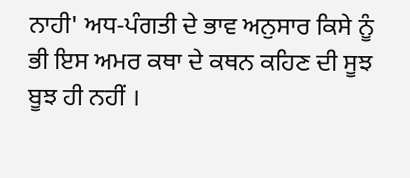ਨਾਹੀ' ਅਧ-ਪੰਗਤੀ ਦੇ ਭਾਵ ਅਨੁਸਾਰ ਕਿਸੇ ਨੂੰ ਭੀ ਇਸ ਅਮਰ ਕਥਾ ਦੇ ਕਥਨ ਕਹਿਣ ਦੀ ਸੂਝ ਬੂਝ ਹੀ ਨਹੀਂ ।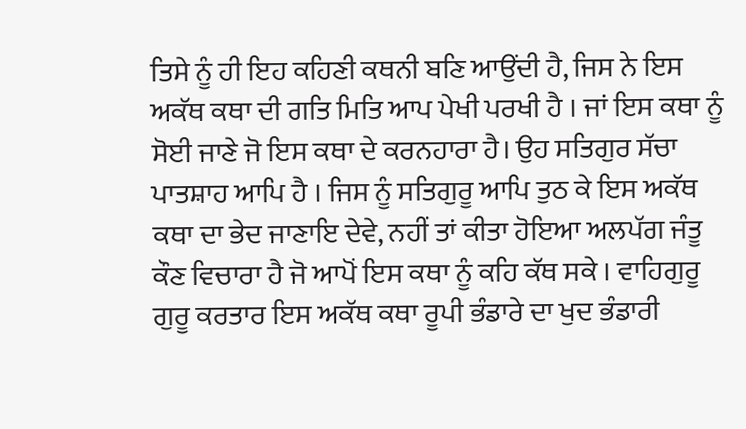ਤਿਸੇ ਨੂੰ ਹੀ ਇਹ ਕਹਿਣੀ ਕਥਨੀ ਬਣਿ ਆਉਂਦੀ ਹੈ, ਜਿਸ ਨੇ ਇਸ ਅਕੱਥ ਕਥਾ ਦੀ ਗਤਿ ਮਿਤਿ ਆਪ ਪੇਖੀ ਪਰਖੀ ਹੈ । ਜਾਂ ਇਸ ਕਥਾ ਨੂੰ ਸੋਈ ਜਾਣੇ ਜੋ ਇਸ ਕਥਾ ਦੇ ਕਰਨਹਾਰਾ ਹੈ। ਉਹ ਸਤਿਗੁਰ ਸੱਚਾ ਪਾਤਸ਼ਾਹ ਆਪਿ ਹੈ । ਜਿਸ ਨੂੰ ਸਤਿਗੁਰੂ ਆਪਿ ਤੁਠ ਕੇ ਇਸ ਅਕੱਥ ਕਥਾ ਦਾ ਭੇਦ ਜਾਣਾਇ ਦੇਵੇ, ਨਹੀਂ ਤਾਂ ਕੀਤਾ ਹੋਇਆ ਅਲਪੱਗ ਜੰਤੂ ਕੌਣ ਵਿਚਾਰਾ ਹੈ ਜੋ ਆਪੋਂ ਇਸ ਕਥਾ ਨੂੰ ਕਹਿ ਕੱਥ ਸਕੇ । ਵਾਹਿਗੁਰੂ ਗੁਰੂ ਕਰਤਾਰ ਇਸ ਅਕੱਥ ਕਥਾ ਰੂਪੀ ਭੰਡਾਰੇ ਦਾ ਖੁਦ ਭੰਡਾਰੀ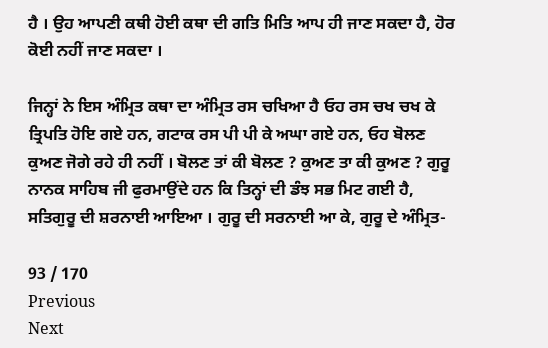ਹੈ । ਉਹ ਆਪਣੀ ਕਥੀ ਹੋਈ ਕਥਾ ਦੀ ਗਤਿ ਮਿਤਿ ਆਪ ਹੀ ਜਾਣ ਸਕਦਾ ਹੈ, ਹੋਰ ਕੋਈ ਨਹੀਂ ਜਾਣ ਸਕਦਾ ।

ਜਿਨ੍ਹਾਂ ਨੇ ਇਸ ਅੰਮ੍ਰਿਤ ਕਥਾ ਦਾ ਅੰਮ੍ਰਿਤ ਰਸ ਚਖਿਆ ਹੈ ਓਹ ਰਸ ਚਖ ਚਖ ਕੇ ਤ੍ਰਿਪਤਿ ਹੋਇ ਗਏ ਹਨ, ਗਟਾਕ ਰਸ ਪੀ ਪੀ ਕੇ ਅਘਾ ਗਏ ਹਨ, ਓਹ ਬੋਲਣ ਕੁਅਣ ਜੋਗੇ ਰਹੇ ਹੀ ਨਹੀਂ । ਬੋਲਣ ਤਾਂ ਕੀ ਬੋਲਣ ? ਕੁਅਣ ਤਾ ਕੀ ਕੁਅਣ ? ਗੁਰੂ ਨਾਨਕ ਸਾਹਿਬ ਜੀ ਫੁਰਮਾਉਂਦੇ ਹਨ ਕਿ ਤਿਨ੍ਹਾਂ ਦੀ ਡੰਝ ਸਭ ਮਿਟ ਗਈ ਹੈ, ਸਤਿਗੁਰੂ ਦੀ ਸ਼ਰਨਾਈ ਆਇਆ । ਗੁਰੂ ਦੀ ਸਰਨਾਈ ਆ ਕੇ, ਗੁਰੂ ਦੇ ਅੰਮ੍ਰਿਤ-

93 / 170
Previous
Next